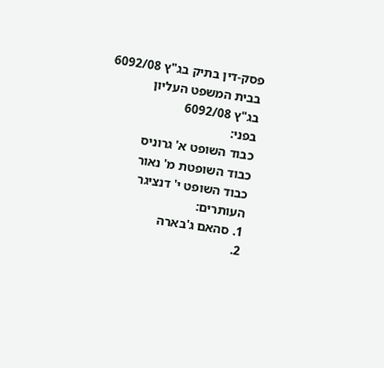פסק-דין בתיק בג"ץ 6092/08
בבית המשפט העליון
בג"ץ 6092/08
בפני:
כבוד השופט א' גרוניס
כבוד השופטת מ' נאור
כבוד השופט י' דנציגר
העותרים:
1. סהאם ג'בארה
2.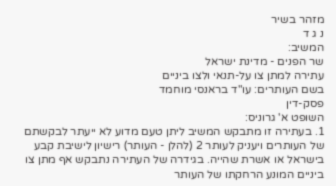מזהר בשיר
נ ג ד
המשיב:
שר הפנים - מדינת ישראל
עתירה למתן צו על-תנאי ולצו ביניים
בשם העותרים: עו"ד בראנסי מוחמד
פסק-דין
השופט א' גרוניס:
1. בעתירה זו מתבקש המשיב ליתן טעם מדוע לא ייעתר לבקשתם של העותרים ויעניק לעותר 2 (להלן - העותר) רישיון לישיבת קבע בישראל או אשרת שהייה. בגידרה של העתירה נתבקש אף מתן צו ביניים המונע הרחקתו של העותר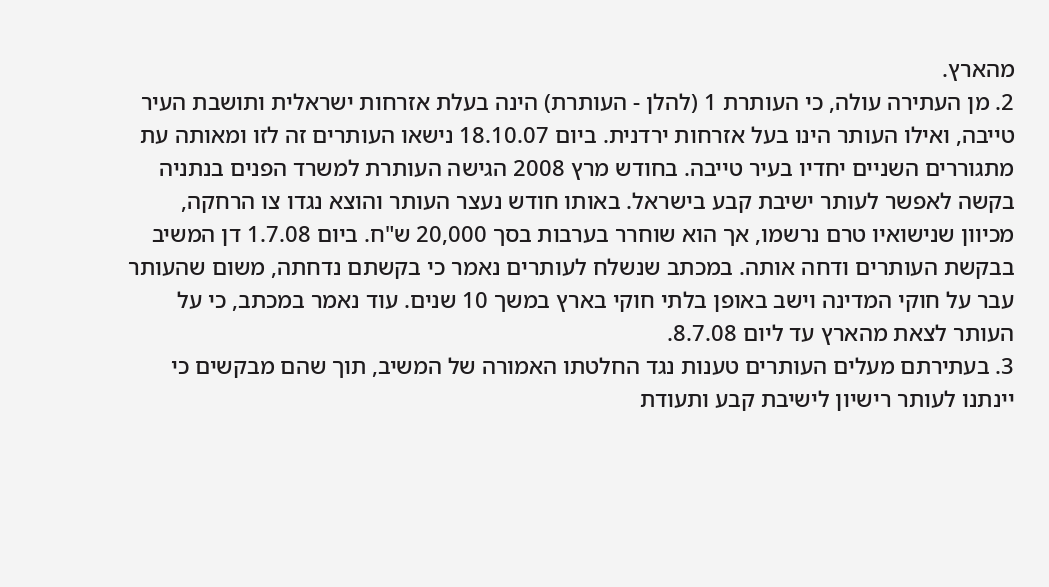מהארץ.
2. מן העתירה עולה, כי העותרת 1 (להלן - העותרת) הינה בעלת אזרחות ישראלית ותושבת העיר טייבה, ואילו העותר הינו בעל אזרחות ירדנית. ביום 18.10.07 נישאו העותרים זה לזו ומאותה עת מתגוררים השניים יחדיו בעיר טייבה. בחודש מרץ 2008 הגישה העותרת למשרד הפנים בנתניה בקשה לאפשר לעותר ישיבת קבע בישראל. באותו חודש נעצר העותר והוצא נגדו צו הרחקה, מכיוון שנישואיו טרם נרשמו, אך הוא שוחרר בערבות בסך 20,000 ש"ח. ביום 1.7.08 דן המשיב בבקשת העותרים ודחה אותה. במכתב שנשלח לעותרים נאמר כי בקשתם נדחתה, משום שהעותר עבר על חוקי המדינה וישב באופן בלתי חוקי בארץ במשך 10 שנים. עוד נאמר במכתב, כי על העותר לצאת מהארץ עד ליום 8.7.08.
3. בעתירתם מעלים העותרים טענות נגד החלטתו האמורה של המשיב, תוך שהם מבקשים כי יינתנו לעותר רישיון לישיבת קבע ותעודת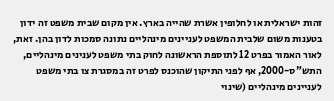זהות ישראלית או לחלופין אשרת שהייה בארץ. אין מקום שבית משפט זה ידון בטענות משום שלבית המשפט לעניינים מינהליים נתונה סמכות לדון בהן. זאת, לאור האמור בפרט 12 לתוספת הראשונה לחוק בתי משפט לענינים מינהליים, התש"ס-2000, אף לפני התיקון שהוכנס לפרט זה במסגרת צו בתי משפט לעניינים מינהליים (שינוי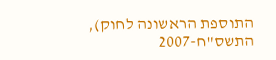התוספת הראשונה לחוק), התשס"ח-2007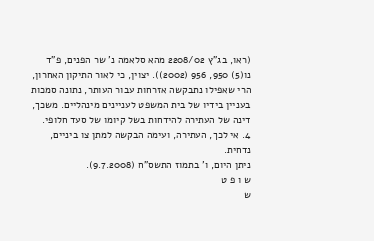(ראו, בג"ץ 2208/02 מהא סלאמה נ' שר הפנים, פ"ד נו(5) 950, 956 (2002)). יצוין, כי לאור התיקון האחרון, הרי שאפילו נתבקשה אזרחות עבור העותר, נתונה סמכות בעניין בידיו של בית המשפט לעניינים מינהליים. משכך, דינה של העתירה להידחות בשל קיומו של סעד חלופי.
4. אי לכך, העתירה, ועימה הבקשה למתן צו ביניים, נדחית.
ניתן היום, ו' בתמוז התשס"ח (9.7.2008).
ש ו פ ט
ש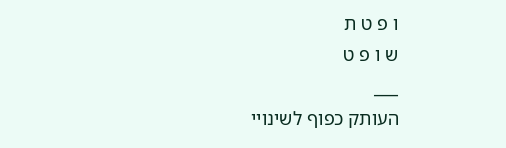ו פ ט ת
ש ו פ ט
___
העותק כפוף לשינויי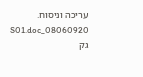עריכה וניסוח. 08060920_S01.doc גק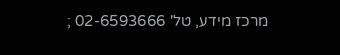מרכז מידע, טל' 02-6593666 ;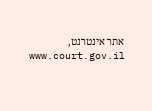אתר אינטרנט, www.court.gov.il